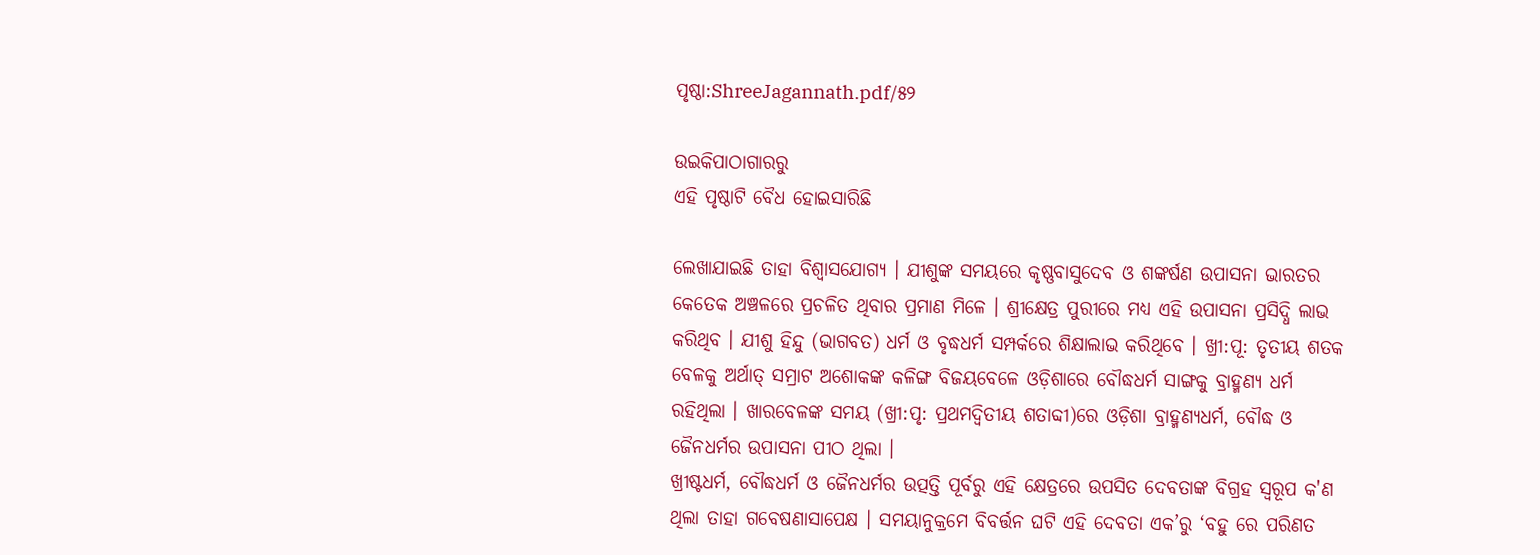ପୃଷ୍ଠା:ShreeJagannath.pdf/୫୨

ଉଇକିପାଠାଗାର‌ରୁ
ଏହି ପୃଷ୍ଠାଟି ବୈଧ ହୋଇସାରିଛି

ଲେଖାଯାଇଛି ତାହା ବିଶ୍ୱାସଯୋଗ୍ୟ । ଯୀଶୁଙ୍କ ସମୟରେ କୃଷ୍ଣବାସୁଦେବ ଓ ଶଙ୍କର୍ଷଣ ଉପାସନା ଭାରତର କେତେକ ଅଞ୍ଚଳରେ ପ୍ରଚଳିତ ଥିବାର ପ୍ରମାଣ ମିଳେ । ଶ୍ରୀକ୍ଷେତ୍ର ପୁରୀରେ ମଧ୍ୟ ଏହି ଉପାସନା ପ୍ରସିଦ୍ଧି ଲାଭ କରିଥିବ । ଯୀଶୁ ହିନ୍ଦୁ (ଭାଗବତ) ଧର୍ମ ଓ ବୃଦ୍ଧଧର୍ମ ସମ୍ପର୍କରେ ଶିକ୍ଷାଲାଭ କରିଥିବେ । ଖ୍ରୀ:ପୂ: ତୃତୀୟ ଶତକ ବେଳକୁ ଅର୍ଥାତ୍ ସମ୍ରାଟ ଅଶୋକଙ୍କ କଳିଙ୍ଗ ବିଜୟବେଳେ ଓଡ଼ିଶାରେ ବୌଦ୍ଧଧର୍ମ ସାଙ୍ଗକୁ ବ୍ରାହ୍ମଣ୍ୟ ଧର୍ମ ରହିଥିଲା । ଖାରବେଳଙ୍କ ସମୟ (ଖ୍ରୀ:ପୃ: ପ୍ରଥମଦ୍ବିତୀୟ ଶତାବ୍ଦୀ)ରେ ଓଡ଼ିଶା ବ୍ରାହ୍ମଣ୍ୟଧର୍ମ, ବୌଦ୍ଧ ଓ ଜୈନଧର୍ମର ଉପାସନା ପୀଠ ଥିଲା ।
ଖ୍ରୀଷ୍ଟଧର୍ମ, ବୌଦ୍ଧଧର୍ମ ଓ ଜୈନଧର୍ମର ଉତ୍ପତ୍ତି ପୂର୍ବରୁ ଏହି କ୍ଷେତ୍ରରେ ଉପସିତ ଦେବତାଙ୍କ ବିଗ୍ରହ ସ୍ବରୂପ କ'ଣ ଥିଲା ତାହା ଗବେଷଣାସାପେକ୍ଷ । ସମୟାନୁକ୍ରମେ ବିବର୍ତ୍ତନ ଘଟି ଏହି ଦେବତା ଏକ’ରୁ ‘ବହୁ ରେ ପରିଣତ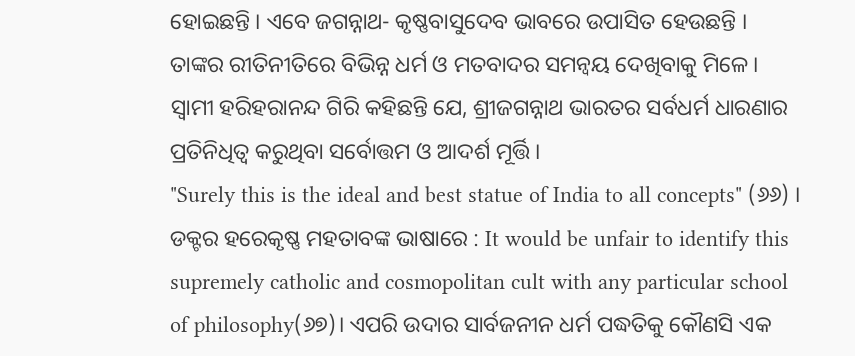ହୋଇଛନ୍ତି । ଏବେ ଜଗନ୍ନାଥ- କୃଷ୍ଣବାସୁଦେବ ଭାବରେ ଉପାସିତ ହେଉଛନ୍ତି । ତାଙ୍କର ରୀତିନୀତିରେ ବିଭିନ୍ନ ଧର୍ମ ଓ ମତବାଦର ସମନ୍ବୟ ଦେଖିବାକୁ ମିଳେ ।
ସ୍ୱାମୀ ହରିହରାନନ୍ଦ ଗିରି କହିଛନ୍ତି ଯେ, ଶ୍ରୀଜଗନ୍ନାଥ ଭାରତର ସର୍ବଧର୍ମ ଧାରଣାର ପ୍ରତିନିଧିତ୍ବ କରୁଥିବା ସର୍ବୋତ୍ତମ ଓ ଆଦର୍ଶ ମୂର୍ତ୍ତି ।
"Surely this is the ideal and best statue of India to all concepts" (୬୬) । ଡକ୍ଟର ହରେକୃଷ୍ଣ ମହତାବଙ୍କ ଭାଷାରେ : It would be unfair to identify this supremely catholic and cosmopolitan cult with any particular school of philosophy(୬୭)। ଏପରି ଉଦାର ସାର୍ବଜନୀନ ଧର୍ମ ପଦ୍ଧତିକୁ କୌଣସି ଏକ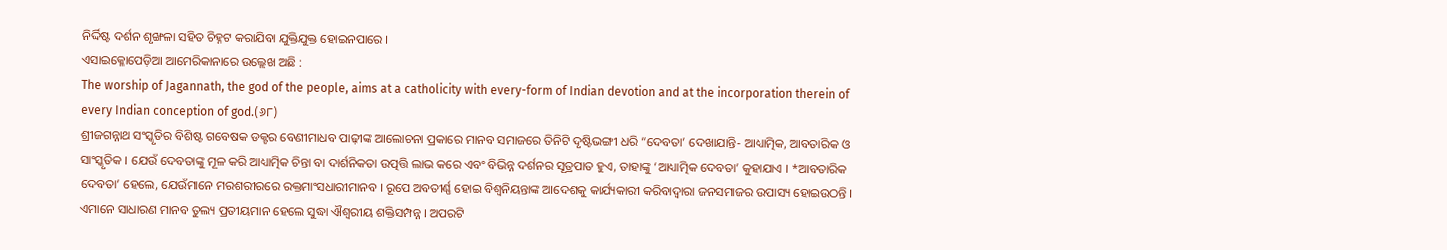ନିର୍ଦ୍ଦିଷ୍ଟ ଦର୍ଶନ ଶୃଙ୍ଖଳା ସହିତ ଚିହ୍ନଟ କରାଯିବା ଯୁକ୍ତିଯୁକ୍ତ ହୋଇନପାରେ ।
ଏସାଇକ୍ଳୋପେଡ଼ିଆ ଆମେରିକାନାରେ ଉଲ୍ଲେଖ ଅଛି :
The worship of Jagannath, the god of the people, aims at a catholicity with every-form of Indian devotion and at the incorporation therein of every Indian conception of god.(୬୮)
ଶ୍ରୀଜଗନ୍ନାଥ ସଂସ୍କୃତିର ବିଶିଷ୍ଟ ଗବେଷକ ଡକ୍ଟର ବେଣୀମାଧବ ପାଢ଼ୀଙ୍କ ଆଲୋଚନା ପ୍ରକାରେ ମାନବ ସମାଜରେ ତିନିଟି ଦୃଷ୍ଟିଭଙ୍ଗୀ ଧରି “ଦେବତା’ ଦେଖାଯାନ୍ତି- ଆଧ୍ୟାତ୍ମିକ, ଆବତାରିକ ଓ ସାଂସ୍କୃତିକ । ଯେଉଁ ଦେବତାଙ୍କୁ ମୂଳ କରି ଆଧ୍ୟାତ୍ମିକ ଚିନ୍ତା ବା ଦାର୍ଶନିକତା ଉତ୍ପତ୍ତି ଲାଭ କରେ ଏବଂ ବିଭିନ୍ନ ଦର୍ଶନର ସୂତ୍ରପାତ ହୁଏ, ତାହାଙ୍କୁ ‘ଆଧ୍ୟାତ୍ମିକ ଦେବତା’ କୁହାଯାଏ । *ଆବତାରିକ ଦେବତା’ ହେଲେ, ଯେଉଁମାନେ ମରଶରୀରରେ ରକ୍ତମାଂସଧାରୀମାନବ । ରୂପେ ଅବତୀର୍ଣ୍ଣ ହୋଇ ବିଶ୍ବନିୟନ୍ତାଙ୍କ ଆଦେଶକୁ କାର୍ଯ୍ୟକାରୀ କରିବାଦ୍ୱାରା ଜନସମାଜର ଉପାସ୍ୟ ହୋଇଉଠନ୍ତି । ଏମାନେ ସାଧାରଣ ମାନବ ତୁଲ୍ୟ ପ୍ରତୀୟମାନ ହେଲେ ସୁଦ୍ଧା ଐଶ୍ବରୀୟ ଶକ୍ତିସମ୍ପନ୍ନ । ଅପରଟି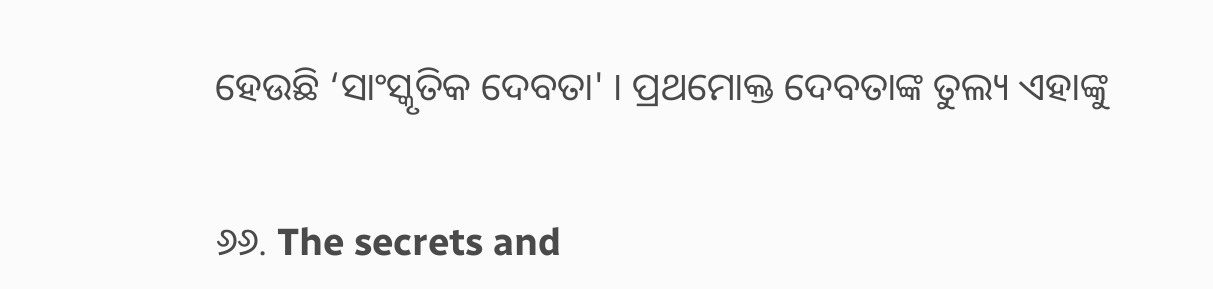ହେଉଛି ‘ସାଂସ୍କୃତିକ ଦେବତା' । ପ୍ରଥମୋକ୍ତ ଦେବତାଙ୍କ ତୁଲ୍ୟ ଏହାଙ୍କୁ


୬୬. The secrets and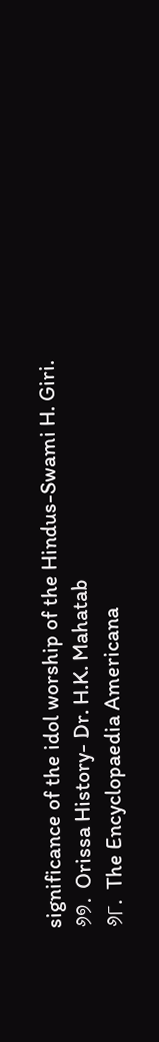significance of the idol worship of the Hindus-Swami H. Giri.
୬୭. Orissa History- Dr. H.K. Mahatab
୬୮. The Encyclopaedia Americana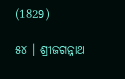(1829)

୫୪ । ଶ୍ରୀଜଗନ୍ନାଥ